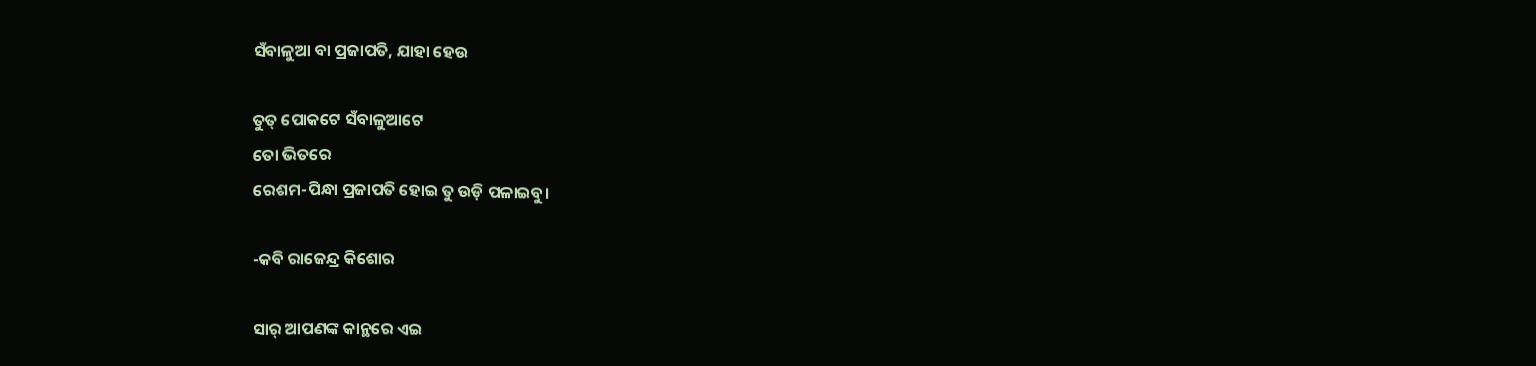ସଁବାଳୁଆ ବା ପ୍ରଜାପତି, ଯାହା ହେଉ

ତୁତ୍ ପୋକଟେ ସଁବାଳୁଆଟେ
ତୋ ଭିତରେ
ରେଶମ-ପିନ୍ଧା ପ୍ରଜାପତି ହୋଇ ତୁ ଉଡ଼ି ପଳାଇବୁ।

-କବି ରାଜେନ୍ଦ୍ର କିଶୋର

ସାର୍ ଆପଣଙ୍କ କାନ୍ଥରେ ଏଇ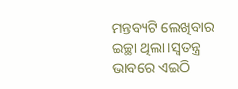ମନ୍ତବ୍ୟଟି ଲେଖିବାର ଇଚ୍ଛା ଥିଲା।ସ୍ୱତନ୍ତ୍ର ଭାବରେ ଏଇଠି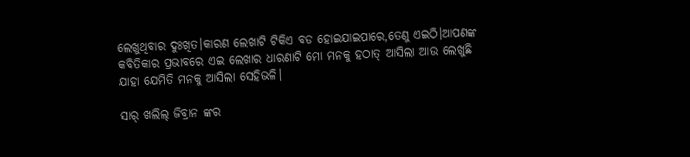ଲେଖୁଥିବାର ଦୁଃଖିତ।କାରଣ ଲେଖାଟି ଟିକିଏ ବଡ ହୋଇଯାଇପାରେ,ତେଣୁ ଏଇଠି।ଆପଣଙ୍କ କବିତିକାର ପ୍ରଭାବରେ ଏଇ ଲେଖାର ଧାରଣାଟି ମୋ ମନକୁ ହଠାତ୍ ଆସିଲା ଆଉ ଲେଖୁଛି ଯାହା ଯେମିତି ମନକୁ ଆସିଲା ସେହିଭଳି।

ସାର୍ ଖଲିଲ୍ ଜିବ୍ରାନ ଙ୍କର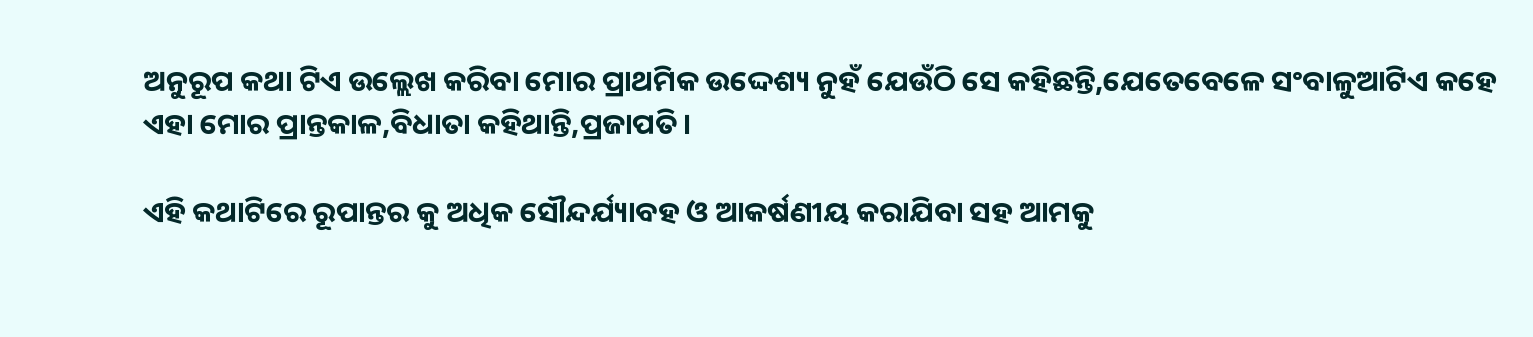ଅନୁରୂପ କଥା ଟିଏ ଉଲ୍ଲେଖ କରିବା ମୋର ପ୍ରାଥମିକ ଉଦ୍ଦେଶ୍ୟ ନୁହଁ ଯେଉଁଠି ସେ କହିଛନ୍ତି,ଯେତେବେଳେ ସଂବାଳୁଆଟିଏ କହେ ଏହା ମୋର ପ୍ରାନ୍ତକାଳ,ବିଧାତା କହିଥାନ୍ତି,ପ୍ରଜାପତି।

ଏହି କଥାଟିରେ ରୂପାନ୍ତର କୁ ଅଧିକ ସୌନ୍ଦର୍ଯ୍ୟାବହ ଓ ଆକର୍ଷଣୀୟ କରାଯିବା ସହ ଆମକୁ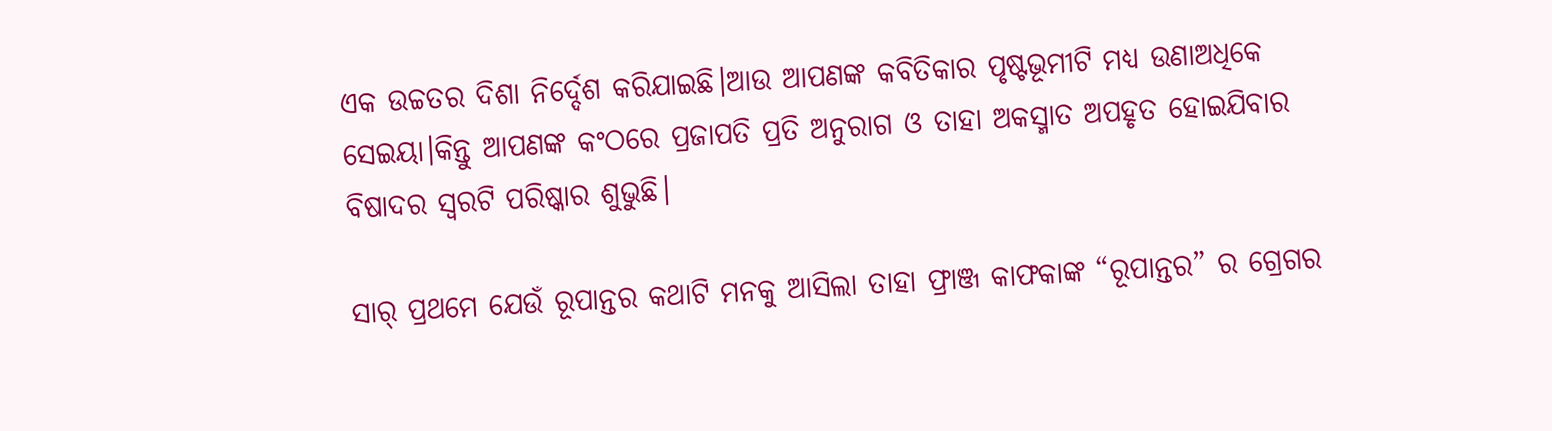ଏକ ଉଚ୍ଚତର ଦିଶା ନିର୍ଦ୍ଦେଶ କରିଯାଇଛି।ଆଉ ଆପଣଙ୍କ କବିତିକାର ପୃଷ୍ଟଭୂମୀଟି ମଧ୍ୟ ଉଣାଅଧିକେ ସେଇୟା।କିନ୍ତୁ ଆପଣଙ୍କ କଂଠରେ ପ୍ରଜାପତି ପ୍ରତି ଅନୁରାଗ ଓ ତାହା ଅକସ୍ମାତ ଅପହୃତ ହୋଇଯିବାର ବିଷାଦର ସ୍ୱରଟି ପରିଷ୍କାର ଶୁଭୁଛି।

ସାର୍ ପ୍ରଥମେ ଯେଉଁ ରୂପାନ୍ତର କଥାଟି ମନକୁ ଆସିଲା ତାହା ଫ୍ରାଞ୍ଜ କାଫକାଙ୍କ “ରୂପାନ୍ତର” ର ଗ୍ରେଗର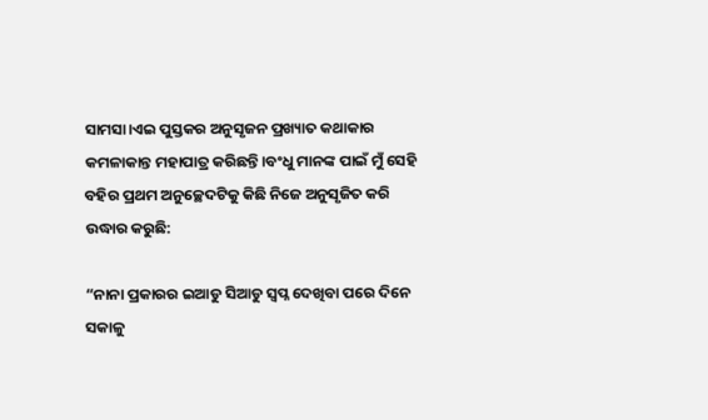ସାମସା।ଏଇ ପୁସ୍ତକର ଅନୁସୃଜନ ପ୍ରଖ୍ୟାତ କଥାକାର କମଳାକାନ୍ତ ମହାପାତ୍ର କରିଛନ୍ତି।ବଂଧୁ ମାନଙ୍କ ପାଇଁ ମୁଁ ସେହି ବହିର ପ୍ରଥମ ଅନୁଚ୍ଛେଦଟିକୁ କିଛି ନିଜେ ଅନୁସୃଜିତ କରି ଉଦ୍ଧାର କରୁଛି:

“ନାନା ପ୍ରକାରର ଇଆଡୁ ସିଆଡୁ ସ୍ୱପ୍ନ ଦେଖିବା ପରେ ଦିନେ ସକାଳୁ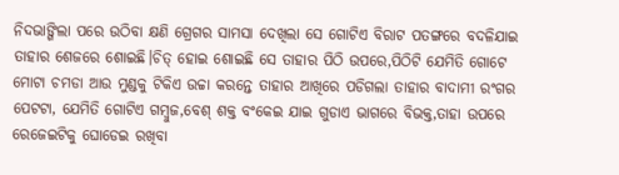ନିଦଭାଙ୍ଗିଲା ପରେ ଉଠିବା କ୍ଷଣି ଗ୍ରେଗର ସାମସା ଦେଖିଲା ସେ ଗୋଟିଏ ବିରାଟ ପତଙ୍ଗରେ ବଦଳିଯାଇ ତାହାର ଶେଜରେ ଶୋଇଛି।ଚିତ୍ ହୋଇ ଶୋଇଛି ସେ ତାହାର ପିଠି ଉପରେ,ପିଠିଟି ଯେମିତି ଗୋଟେ ମୋଟା ଚମଡା ଆଉ ମୁଣ୍ଡକୁ ଟିକିଏ ଉଚ୍ଚା କରନ୍ତେ ତାହାର ଆଖିରେ ପଡିଗଲା ତାହାର ବାଦାମୀ ରଂଗର ପେଟଟା, ଯେମିତି ଗୋଟିଏ ଗମ୍ବୁଜ,ବେଶ୍ ଶକ୍ତ ବଂକେଇ ଯାଇ ଗୁଡାଏ ଭାଗରେ ବିଭକ୍ତ,ତାହା ଉପରେ ରେଜେଇଟିକୁ ଘୋଡେଇ ରଖିବା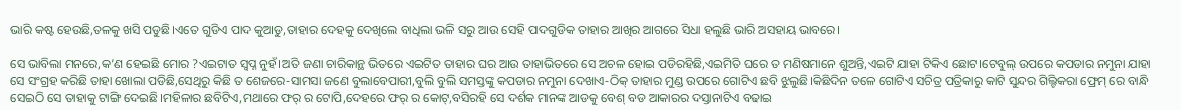ଭାରି କଷ୍ଟ ହେଉଛି,ତଳକୁ ଖସି ପଡୁଛି।ଏତେ ଗୁଡିଏ ପାଦ କୁଆଡୁ,ତାହାର ଦେହକୁ ଦେଖିଲେ ବାଧିଲା ଭଳି ସରୁ ଆଉ ସେହି ପାଦଗୁଡିକ ତାହାର ଆଖିର ଆଗରେ ସିଧା ହଲୁଛି ଭାରି ଅସହାୟ ଭାବରେ।

ସେ ଭାବିଲା ମନରେ,କ’ଣ ହେଇଛି ମୋର ?ଏଇଟାତ ସ୍ୱପ୍ନ ନୁହଁ।ଅତି ଜଣା ଚାରିକାନ୍ଥ ଭିତରେ ଏଇଟିତ ତାହାର ଘର ଆଉ ତାହାଭିତରେ ସେ ଅଚଳ ହୋଇ ପଡିରହିଛି,ଏଇମିତି ଘରେ ତ ମଣିଷମାନେ ଶୁଅନ୍ତି,ଏଇଟି ଯାହା ଟିକିଏ ଛୋଟ।ଟେବୁଲ୍ ଉପରେ କପଡାର ନମୁନା ଯାହା ସେ ସଂଗ୍ରହ କରିଛି ତାହା ଖୋଲା ପଡିଛି,ସେଥିରୁ କିଛି ତ ଶେଜରେ-ସାମସା ଜଣେ ବୁଲାବେପାରୀ,ବୁଲି ବୁଲି ସମସ୍ତଙ୍କୁ କପଡାର ନମୁନା ଦେଖାଏ-ଠିକ୍ ତାହାର ମୁଣ୍ଡ ଉପରେ ଗୋଟିଏ ଛବି ଝୁଲୁଛି।କିଛିଦିନ ତଳେ ଗୋଟିଏ ସଚିତ୍ର ପତ୍ରିକାରୁ କାଟି ସୁନ୍ଦର ଗିଲ୍ଟିକରା ଫ୍ରେମ୍ ରେ ବାନ୍ଧି ସେଇଠି ସେ ତାହାକୁ ଟାଙ୍ଗି ଦେଇଛି।ମହିଳାର ଛବିଟିଏ,ମଥାରେ ଫର୍ ର ଟୋପି,ଦେହରେ ଫର୍ ର କୋଟ୍,ବସିରହି ସେ ଦର୍ଶକ ମାନଙ୍କ ଆଡକୁ ବେଶ୍ ବଡ ଆକାରର ଦସ୍ତାନାଟିଏ ବଢାଇ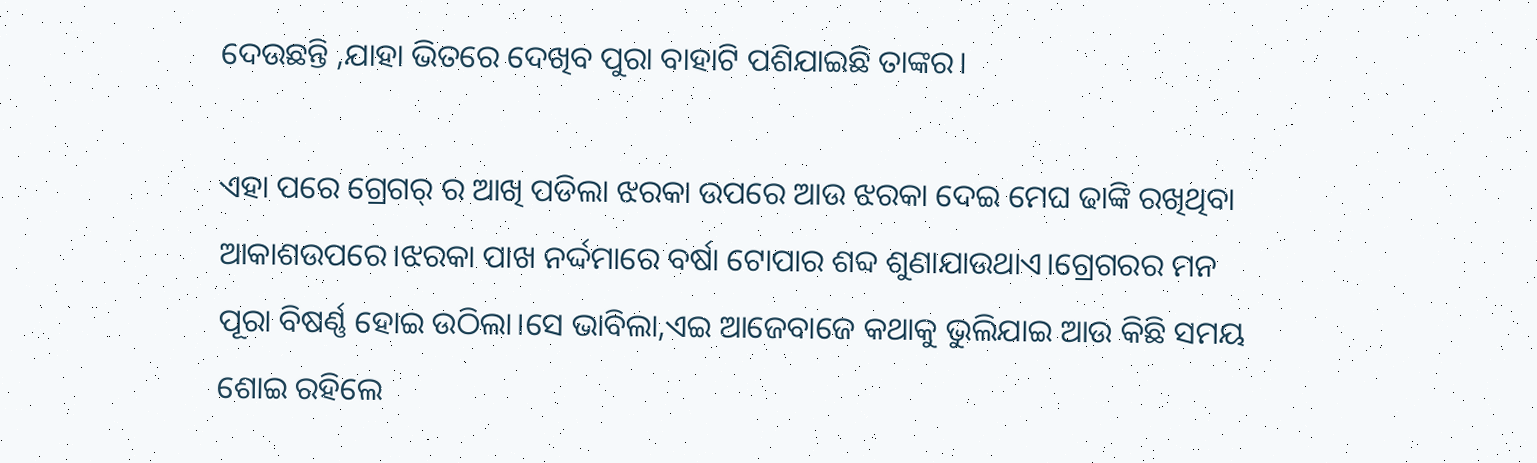ଦେଉଛନ୍ତି ,ଯାହା ଭିତରେ ଦେଖିବ ପୁରା ବାହାଟି ପଶିଯାଇଛି ତାଙ୍କର।

ଏହା ପରେ ଗ୍ରେଗର୍ ର ଆଖି ପଡିଲା ଝରକା ଉପରେ ଆଉ ଝରକା ଦେଇ ମେଘ ଢାଙ୍କି ରଖିଥିବା ଆକାଶଉପରେ।ଝରକା ପାଖ ନର୍ଦ୍ଦମାରେ ବର୍ଷା ଟୋପାର ଶବ୍ଦ ଶୁଣାଯାଉଥାଏ।ଗ୍ରେଗରର ମନ ପୂରା ବିଷର୍ଣ୍ଣ ହୋଇ ଉଠିଲା।ସେ ଭାବିଲା,ଏଇ ଆଜେବାଜେ କଥାକୁ ଭୁଲିଯାଇ ଆଉ କିଛି ସମୟ ଶୋଇ ରହିଲେ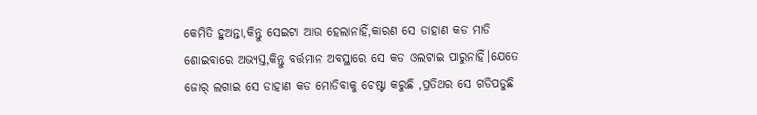କେମିତି ହୁଅନ୍ତା,କିନ୍ତୁ ସେଇଟା ଆଉ ହେଲାନାହିଁ,କାରଣ ସେ ଡାହାଣ କଡ ମାଡି ଶୋଇବାରେ ଅଭ୍ୟସ୍ତ,କିନ୍ତୁ ବର୍ତ୍ତମାନ ଅବସ୍ଥାରେ ସେ କଡ ଓଲଟାଇ ପାରୁନାହିଁ।ଯେତେ ଜୋର୍ ଲଗାଇ ସେ ଡାହାଣ କଡ ମୋଡିବାକୁ ଚେଷ୍ଟା କରୁଛି ,ପ୍ରତିଥର ସେ ଗଡିପଡୁଛି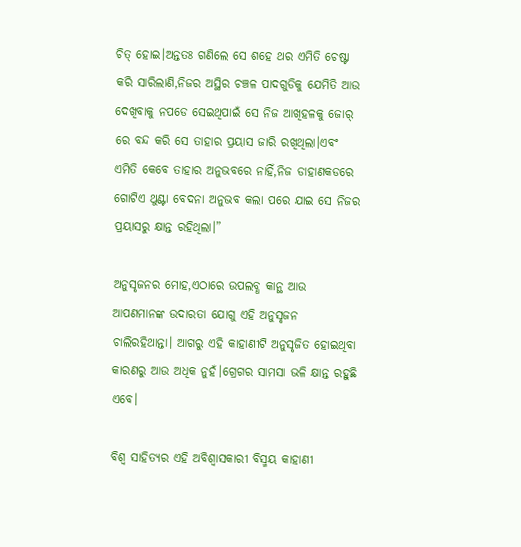ଚିତ୍ ହୋଇ।ଅନ୍ତତଃ ଗଣିଲେ ସେ ଶହେ ଥର ଏମିତି ଚେଷ୍ଟା କରି ସାରିଲାଣି,ନିଜର ଅସ୍ଥିର ଚଞ୍ଚଳ ପାଦଗୁଡିକୁ ଯେମିତି ଆଉ ଦେଖିବାକୁ ନପଡେ ସେଇଥିପାଇଁ ସେ ନିଜ ଆଖିହଳକୁ ଜୋର୍ ରେ ବନ୍ଦ କରି ସେ ତାହାର ପ୍ରୟାସ ଜାରି ରଖିଥିଲା।ଏବଂ ଏମିତି କେବେ ତାହାର ଅନୁଭବରେ ନାହିଁ,ନିଜ ଡାହାଣକଡରେ ଗୋଟିଏ ଥୁଣ୍ଟା ବେଦନା ଅନୁଭବ କଲା ପରେ ଯାଇ ସେ ନିଜର ପ୍ରୟାସରୁ କ୍ଷାନ୍ତ ରହିଥିଲା।”

ଅନୁସୃଜନର ମୋହ,ଏଠାରେ ଉପଲବ୍ଧ କାନ୍ଥ ଆଉ ଆପଣମାନଙ୍କ ଉଦାରତା ଯୋଗୁ ଏହି ଅନୁସୃଜନ ଚାଲିରହିଥାନ୍ତା। ଆଗରୁ ଏହି କାହାଣୀଟି ଅନୁସୃଜିତ ହୋଇଥିବା କାରଣରୁ ଆଉ ଅଧିକ ନୁହଁ।ଗ୍ରେଗର ସାମସା ଭଳି କ୍ଷାନ୍ତ ରହୁଛି ଏବେ।

ବିଶ୍ୱ ସାହିତ୍ୟର ଏହି ଅବିଶ୍ୱାସକାରୀ ବିସ୍ମୟ କାହାଣୀ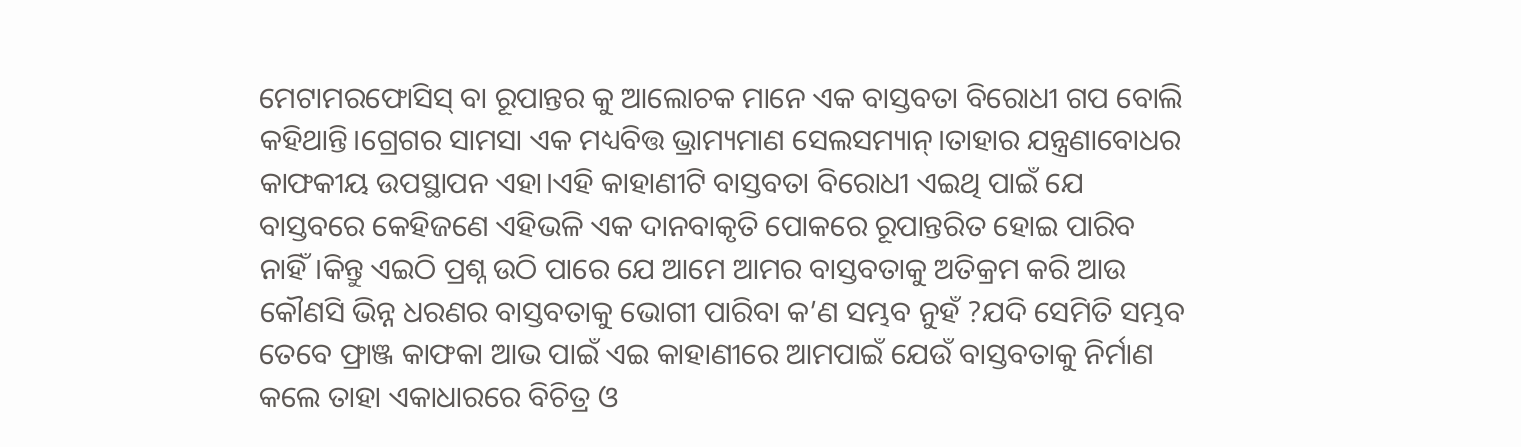ମେଟାମରଫୋସିସ୍ ବା ରୂପାନ୍ତର କୁ ଆଲୋଚକ ମାନେ ଏକ ବାସ୍ତବତା ବିରୋଧୀ ଗପ ବୋଲି କହିଥାନ୍ତି।ଗ୍ରେଗର ସାମସା ଏକ ମଧ୍ୟବିତ୍ତ ଭ୍ରାମ୍ୟମାଣ ସେଲସମ୍ୟାନ୍।ତାହାର ଯନ୍ତ୍ରଣାବୋଧର କାଫକୀୟ ଉପସ୍ଥାପନ ଏହା।ଏହି କାହାଣୀଟି ବାସ୍ତବତା ବିରୋଧୀ ଏଇଥି ପାଇଁ ଯେ ବାସ୍ତବରେ କେହିଜଣେ ଏହିଭଳି ଏକ ଦାନବାକୃତି ପୋକରେ ରୂପାନ୍ତରିତ ହୋଇ ପାରିବ ନାହିଁ।କିନ୍ତୁ ଏଇଠି ପ୍ରଶ୍ନ ଉଠି ପାରେ ଯେ ଆମେ ଆମର ବାସ୍ତବତାକୁ ଅତିକ୍ରମ କରି ଆଉ କୌଣସି ଭିନ୍ନ ଧରଣର ବାସ୍ତବତାକୁ ଭୋଗୀ ପାରିବା କ’ଣ ସମ୍ଭବ ନୁହଁ ?ଯଦି ସେମିତି ସମ୍ଭବ ତେବେ ଫ୍ରାଞ୍ଜ କାଫକା ଆଭ ପାଇଁ ଏଇ କାହାଣୀରେ ଆମପାଇଁ ଯେଉଁ ବାସ୍ତବତାକୁ ନିର୍ମାଣ କଲେ ତାହା ଏକାଧାରରେ ବିଚିତ୍ର ଓ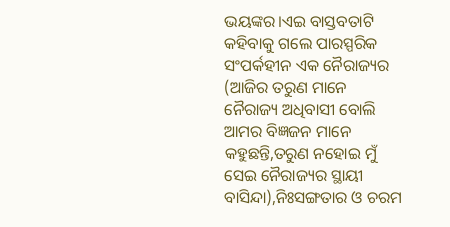ଭୟଙ୍କର।ଏଇ ବାସ୍ତବତାଟି କହିବାକୁ ଗଲେ ପାରସ୍ପରିକ ସଂପର୍କହୀନ ଏକ ନୈରାଜ୍ୟର (ଆଜିର ତରୁଣ ମାନେ ନୈରାଜ୍ୟ ଅଧିବାସୀ ବୋଲି ଆମର ବିଜ୍ଞଜନ ମାନେ କହୁଛନ୍ତି,ତରୁଣ ନହୋଇ ମୁଁ ସେଇ ନୈରାଜ୍ୟର ସ୍ଥାୟୀ ବାସିନ୍ଦା),ନିଃସଙ୍ଗତାର ଓ ଚରମ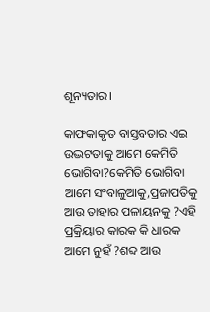ଶୂନ୍ୟତାର।

କାଫକାକୃତ ବାସ୍ତବତାର ଏଇ ଉଦ୍ଭଟତାକୁ ଆମେ କେମିତି ଭୋଗିବା?କେମିତି ଭୋଗିବା ଆମେ ସଂବାଳୁଆକୁ,ପ୍ରଜାପତିକୁ ଆଉ ତାହାର ପଳାୟନକୁ ?ଏହି ପ୍ରକ୍ରିୟାର କାରକ କି ଧାରକ ଆମେ ନୁହଁ ?ଶବ୍ଦ ଆଉ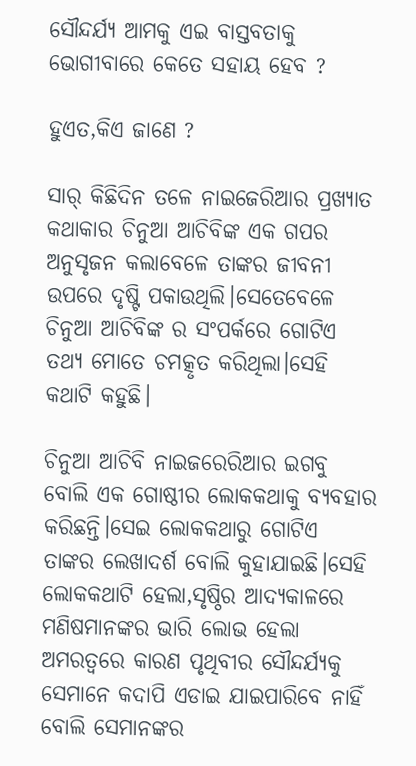ସୌନ୍ଦର୍ଯ୍ୟ ଆମକୁ ଏଇ ବାସ୍ତବତାକୁ ଭୋଗୀବାରେ କେତେ ସହାୟ ହେବ ?

ହୁଏତ,କିଏ ଜାଣେ ?

ସାର୍ କିଛିଦିନ ତଳେ ନାଇଜେରିଆର ପ୍ରଖ୍ୟାତ କଥାକାର ଚିନୁଆ ଆଚିବିଙ୍କ ଏକ ଗପର ଅନୁସୃଜନ କଲାବେଳେ ତାଙ୍କର ଜୀବନୀ ଉପରେ ଦୃଷ୍ଟି ପକାଉଥିଲି।ସେତେବେଳେ ଚିନୁଆ ଆଚିବିଙ୍କ ର ସଂପର୍କରେ ଗୋଟିଏ ତଥ୍ୟ ମୋତେ ଚମତ୍କୃତ କରିଥିଲା।ସେହି କଥାଟି କହୁଛି।

ଚିନୁଆ ଆଚିବି ନାଇଜରେରିଆର ଇଗବୁ ବୋଲି ଏକ ଗୋଷ୍ଠୀର ଲୋକକଥାକୁ ବ୍ୟବହାର କରିଛନ୍ତି।ସେଇ ଲୋକକଥାରୁ ଗୋଟିଏ ତାଙ୍କର ଲେଖାଦର୍ଶ ବୋଲି କୁହାଯାଇଛି।ସେହି ଲୋକକଥାଟି ହେଲା,ସୃଷ୍ଠିର ଆଦ୍ୟକାଳରେ ମଣିଷମାନଙ୍କର ଭାରି ଲୋଭ ହେଲା ଅମରତ୍ୱରେ କାରଣ ପୃଥିବୀର ସୌନ୍ଦର୍ଯ୍ୟକୁ ସେମାନେ କଦାପି ଏଡାଇ ଯାଇପାରିବେ ନାହିଁ ବୋଲି ସେମାନଙ୍କର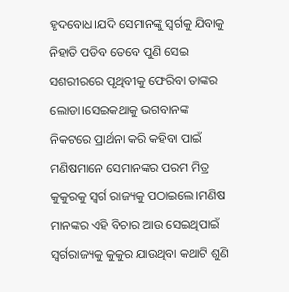ହୃଦବୋଧ।ଯଦି ସେମାନଙ୍କୁ ସ୍ୱର୍ଗକୁ ଯିବାକୁ ନିହାତି ପଡିବ ତେବେ ପୁଣି ସେଇ ସଶରୀରରେ ପୃଥିବୀକୁ ଫେରିବା ତାଙ୍କର ଲୋଡା।ସେଇକଥାକୁ ଭଗବାନଙ୍କ ନିକଟରେ ପ୍ରାର୍ଥନା କରି କହିବା ପାଇଁ ମଣିଷମାନେ ସେମାନଙ୍କର ପରମ ମିତ୍ର କୁକୁରକୁ ସ୍ୱର୍ଗ ରାଜ୍ୟକୁ ପଠାଇଲେ।ମଣିଷ ମାନଙ୍କର ଏହି ବିଚାର ଆଉ ସେଇଥିପାଇଁ ସ୍ୱର୍ଗରାଜ୍ୟକୁ କୁକୁର ଯାଉଥିବା କଥାଟି ଶୁଣି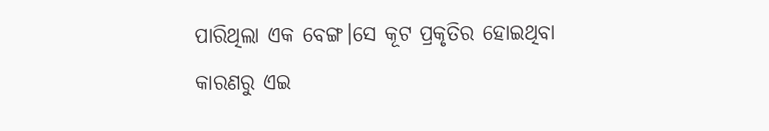ପାରିଥିଲା ଏକ ବେଙ୍ଗ।ସେ କୂଟ ପ୍ରକୃତିର ହୋଇଥିବା କାରଣରୁ ଏଇ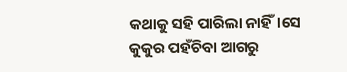କଥାକୁ ସହି ପାରିଲା ନାହିଁ।ସେ କୁକୁର ପହଁଚିବା ଆଗରୁ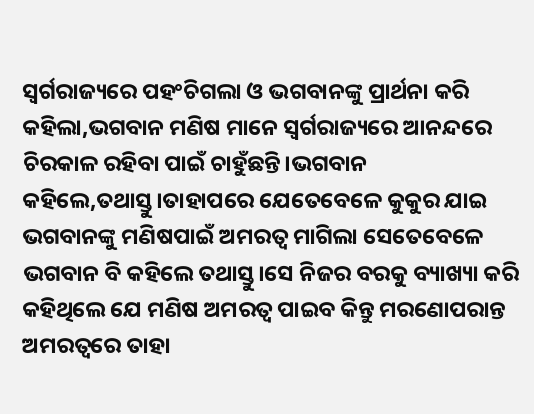ସ୍ୱର୍ଗରାଜ୍ୟରେ ପହଂଚିଗଲା ଓ ଭଗବାନଙ୍କୁ ପ୍ରାର୍ଥନା କରି କହିଲା,ଭଗବାନ ମଣିଷ ମାନେ ସ୍ୱର୍ଗରାଜ୍ୟରେ ଆନନ୍ଦରେ ଚିରକାଳ ରହିବା ପାଇଁ ଚାହୁଁଛନ୍ତି।ଭଗବାନ କହିଲେ,ତଥାସ୍ତୁ।ତାହାପରେ ଯେତେବେଳେ କୁକୁର ଯାଇ ଭଗବାନଙ୍କୁ ମଣିଷପାଇଁ ଅମରତ୍ୱ ମାଗିଲା ସେତେବେଳେ ଭଗବାନ ବି କହିଲେ ତଥାସ୍ତୁ।ସେ ନିଜର ବରକୁ ବ୍ୟାଖ୍ୟା କରି କହିଥିଲେ ଯେ ମଣିଷ ଅମରତ୍ୱ ପାଇବ କିନ୍ତୁ ମରଣୋପରାନ୍ତ ଅମରତ୍ୱରେ ତାହା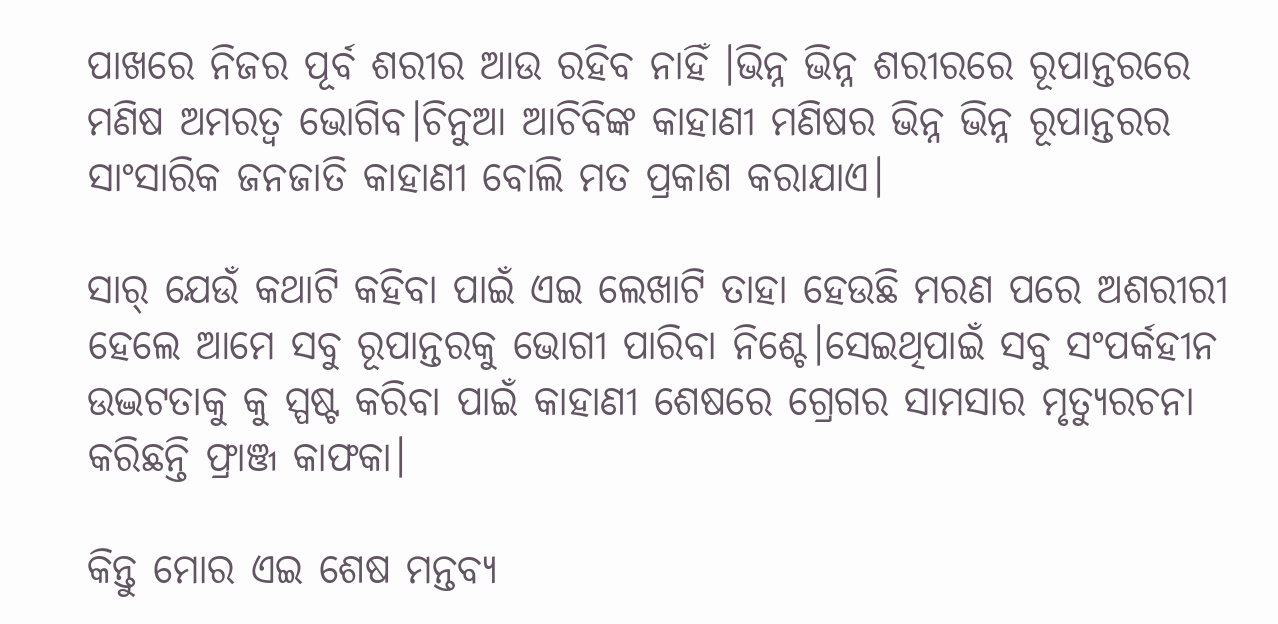ପାଖରେ ନିଜର ପୂର୍ବ ଶରୀର ଆଉ ରହିବ ନାହିଁ ।ଭିନ୍ନ ଭିନ୍ନ ଶରୀରରେ ରୂପାନ୍ତରରେ ମଣିଷ ଅମରତ୍ୱ ଭୋଗିବ।ଚିନୁଆ ଆଚିବିଙ୍କ କାହାଣୀ ମଣିଷର ଭିନ୍ନ ଭିନ୍ନ ରୂପାନ୍ତରର ସାଂସାରିକ ଜନଜାତି କାହାଣୀ ବୋଲି ମତ ପ୍ରକାଶ କରାଯାଏ।

ସାର୍ ଯେଉଁ କଥାଟି କହିବା ପାଇଁ ଏଇ ଲେଖାଟି ତାହା ହେଉଛି ମରଣ ପରେ ଅଶରୀରୀ ହେଲେ ଆମେ ସବୁ ରୂପାନ୍ତରକୁ ଭୋଗୀ ପାରିବା ନିଶ୍ଚେ।ସେଇଥିପାଇଁ ସବୁ ସଂପର୍କହୀନ ଉଦ୍ଭଟତାକୁ କୁ ସ୍ପଷ୍ଟ କରିବା ପାଇଁ କାହାଣୀ ଶେଷରେ ଗ୍ରେଗର ସାମସାର ମୃତ୍ୟୁରଚନା କରିଛନ୍ତି ଫ୍ରାଞ୍ଜ କାଫକା।

କିନ୍ତୁ ମୋର ଏଇ ଶେଷ ମନ୍ତବ୍ୟ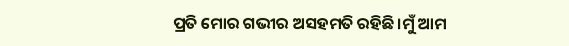ପ୍ରତି ମୋର ଗଭୀର ଅସହମତି ରହିଛି।ମୁଁ ଆମ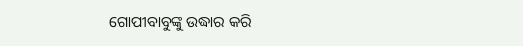ଗୋପୀବାବୁଙ୍କୁ ଉଦ୍ଧାର କରି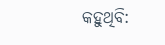କହୁଥିବି: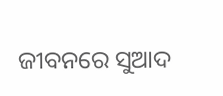ଜୀବନରେ ସୁଆଦ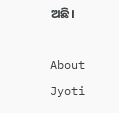ଅଛି।

About Jyoti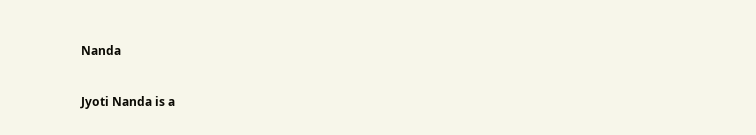Nanda

Jyoti Nanda is a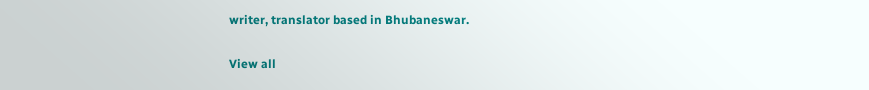writer, translator based in Bhubaneswar.

View all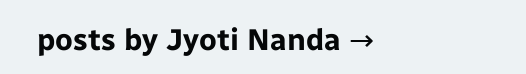posts by Jyoti Nanda →